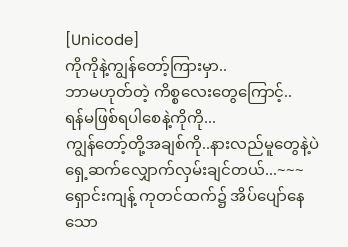[Unicode]
ကိုကိုနဲ့ကျွန်တော့်ကြားမှာ..
ဘာမဟုတ်တဲ့ ကိစ္စလေးတွေကြောင့်..
ရန်မဖြစ်ရပါစေနဲ့ကိုကို...
ကျွန်တော့်တို့အချစ်ကို..နားလည်မူတွေနဲ့ပဲ
ရှေ့ဆက်လျှောက်လှမ်းချင်တယ်...~~~
ရှောင်းကျန့် ကုတင်ထက်၌ အိပ်ပျော်နေသော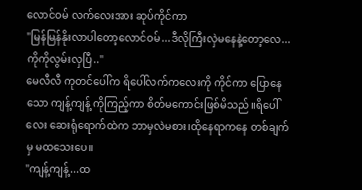လောင်ဝမ် လက်လေးအား ဆုပ်ကိုင်ကာ
"မြန်မြန်နိုးလာပါတော့လောင်ဝမ်...ဒီလိုကြီးလှဲမနေနဲ့တော့လေ...ကိုကိုလွမ်းလှပြီ.."
မေလီလီ ကုတင်ပေါ်က ရိပေါ်လက်ကလေးကို ကိုင်ကာ ပြောနေသော ကျန့်ကျန့် ကိုကြည့်ကာ စိတ်မကောင်းဖြစ်မိသည်။ရိပေါ်လေး ဆေးရုံရောက်ထဲက ဘာမှလဲမစား၊ထိုနေရာကနေ တစ်ချက်မှ မထသေးပေ။
"ကျန့်ကျန့်...ထ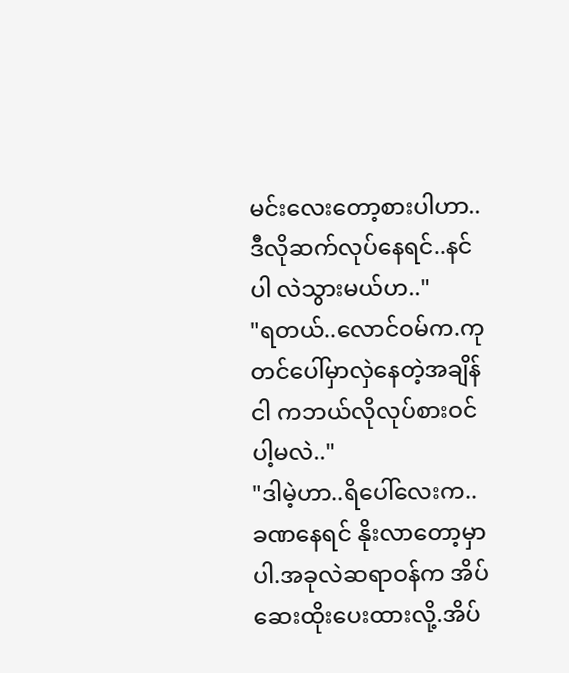မင်းလေးတော့စားပါဟာ..ဒီလိုဆက်လုပ်နေရင်..နင် ပါ လဲသွားမယ်ဟ.."
"ရတယ်..လောင်ဝမ်က.ကုတင်ပေါ်မှာလှဲနေတဲ့အချိန် ငါ ကဘယ်လိုလုပ်စားဝင်ပါ့မလဲ.."
"ဒါမဲ့ဟာ..ရိပေါ်လေးက..ခဏနေရင် နိုးလာတော့မှာပါ.အခုလဲဆရာဝန်က အိပ်ဆေးထိုးပေးထားလို့.အိပ်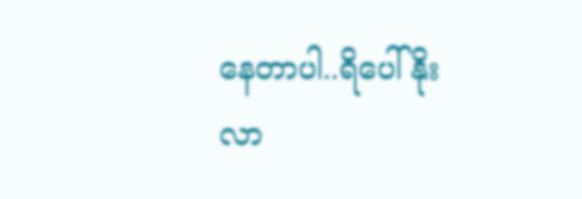နေတာပါ..ရိပေါ်နိုးလာ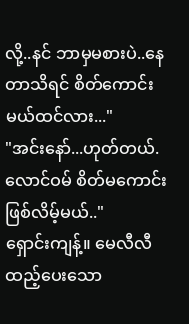လို့..နင် ဘာမှမစားပဲ..နေတာသိရင် စိတ်ကောင်းမယ်ထင်လား..."
"အင်းနော်...ဟုတ်တယ်.လောင်ဝမ် စိတ်မကောင်းဖြစ်လိမ့်မယ်.."
ရှောင်းကျန့်။ မေလီလီ ထည့်ပေးသော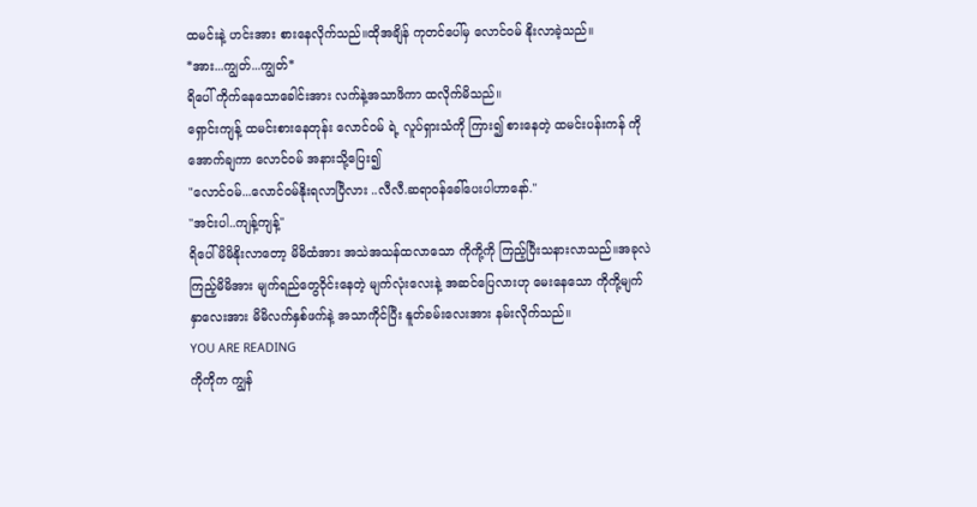ထမင်းနဲ့ ဟင်းအား စားနေလိုက်သည်။ထိုအချိန် ကုတင်ပေါ်မှ လောင်ဝမ် နိုးလာခဲ့သည်။
*အား...ကျွတ်...ကျွတ်*
ရိပေါ် ကိုက်နေသောခေါင်းအား လက်နဲ့အသာဖိကာ ထလိုက်မိသည်။
ရှောင်းကျန့် ထမင်းစားနေတုန်း လောင်ဝမ် ရဲ့ လူပ်ရှားသံကို ကြား၍ စားနေတဲ့ ထမင်းပန်းကန် ကို အောက်ချကာ လောင်ဝမ် အနားသို့ပြေး၍
"လောင်ဝမ်...လောင်ဝမ်နိုးရလာပြီလား ..လီလီ.ဆရာဝန်ခေါ်ပေးပါဟာနော်."
"အင်းပါ..ကျန့်ကျန့်"
ရိပေါ် မိမိနိုးလာတော့ မိမိထံအား အသဲအသန်ထလာသော ကိုကို့ကို ကြည့်ပြီးသနားလာသည်။အခုလဲ ကြည့်မိမိအား မျက်ရည်တွေဝိုင်းနေတဲ့ မျက်လုံးလေးနဲ့ အဆင်ပြေလားဟု မေးနေသော ကိုကို့မျက်နှာလေးအား မိမိလက်နှစ်ဖက်နဲ့ အသာကိုင်ပြီး နူတ်ခမ်းလေးအား နမ်းလိုက်သည်။
YOU ARE READING
ကိုကိုက ကျွန်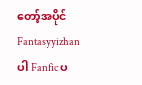တော့်အပိုင်
Fantasyyizhan ပါ Fanfic ပ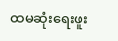ထမဆုံးရေးဖူး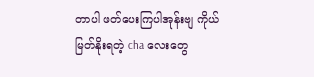တာပါ ဖတ်ပေးကြပါအုန်းဗျ ကိုယ်မြတ်နိုးရတဲ့ cha လေးတွေ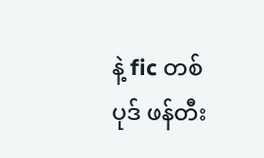နဲ့ fic တစ်ပုဒ် ဖန်တီး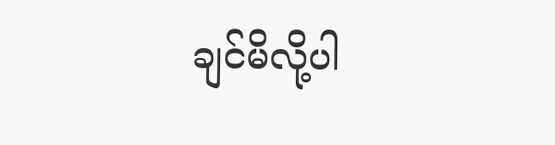ချင်မိလို့ပါ